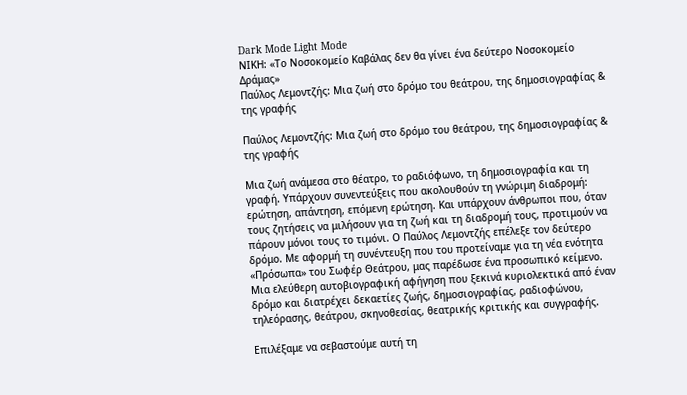Dark Mode Light Mode
ΝΙΚΗ: «Το Νοσοκομείο Καβάλας δεν θα γίνει ένα δεύτερο Νοσοκομείο Δράμας»
Παύλος Λεμοντζής: Μια ζωή στο δρόμο του θεάτρου, της δημοσιογραφίας & της γραφής

Παύλος Λεμοντζής: Μια ζωή στο δρόμο του θεάτρου, της δημοσιογραφίας & της γραφής

Μια ζωή ανάμεσα στο θέατρο, το ραδιόφωνο, τη δημοσιογραφία και τη γραφή. Υπάρχουν συνεντεύξεις που ακολουθούν τη γνώριμη διαδρομή: ερώτηση, απάντηση, επόμενη ερώτηση. Και υπάρχουν άνθρωποι που, όταν τους ζητήσεις να μιλήσουν για τη ζωή και τη διαδρομή τους, προτιμούν να πάρουν μόνοι τους το τιμόνι. Ο Παύλος Λεμοντζής επέλεξε τον δεύτερο δρόμο. Με αφορμή τη συνέντευξη που του προτείναμε για τη νέα ενότητα «Πρόσωπα» του Σωφέρ Θεάτρου, μας παρέδωσε ένα προσωπικό κείμενο. Μια ελεύθερη αυτοβιογραφική αφήγηση που ξεκινά κυριολεκτικά από έναν δρόμο και διατρέχει δεκαετίες ζωής, δημοσιογραφίας, ραδιοφώνου, τηλεόρασης, θεάτρου, σκηνοθεσίας, θεατρικής κριτικής και συγγραφής.

Επιλέξαμε να σεβαστούμε αυτή τη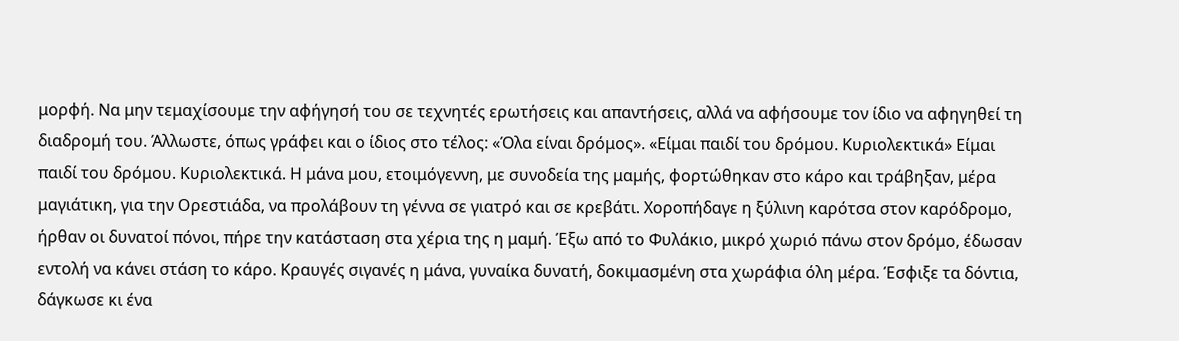μορφή. Να μην τεμαχίσουμε την αφήγησή του σε τεχνητές ερωτήσεις και απαντήσεις, αλλά να αφήσουμε τον ίδιο να αφηγηθεί τη διαδρομή του. Άλλωστε, όπως γράφει και ο ίδιος στο τέλος: «Όλα είναι δρόμος». «Είμαι παιδί του δρόμου. Κυριολεκτικά» Είμαι παιδί του δρόμου. Κυριολεκτικά. Η μάνα μου, ετοιμόγεννη, με συνοδεία της μαμής, φορτώθηκαν στο κάρο και τράβηξαν, μέρα μαγιάτικη, για την Ορεστιάδα, να προλάβουν τη γέννα σε γιατρό και σε κρεβάτι. Χοροπήδαγε η ξύλινη καρότσα στον καρόδρομο, ήρθαν οι δυνατοί πόνοι, πήρε την κατάσταση στα χέρια της η μαμή. Έξω από το Φυλάκιο, μικρό χωριό πάνω στον δρόμο, έδωσαν εντολή να κάνει στάση το κάρο. Κραυγές σιγανές η μάνα, γυναίκα δυνατή, δοκιμασμένη στα χωράφια όλη μέρα. Έσφιξε τα δόντια, δάγκωσε κι ένα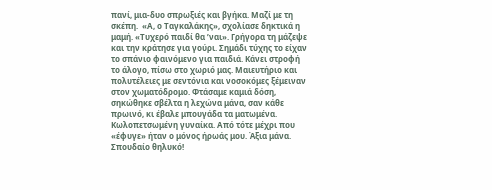πανί, μια-δυο σπρωξιές και βγήκα. Μαζί με τη σκέπη.  «Α, ο Ταγκαλάκης», σχολίασε δηκτικά η μαμή. «Τυχερό παιδί θα ’ναι». Γρήγορα τη μάζεψε και την κράτησε για γούρι. Σημάδι τύχης το είχαν το σπάνιο φαινόμενο για παιδιά. Κάνει στροφή το άλογο, πίσω στο χωριό μας. Μαιευτήριο και πολυτέλειες με σεντόνια και νοσοκόμες ξέμειναν στον χωματόδρομο. Φτάσαμε καμιά δόση, σηκώθηκε σβέλτα η λεχώνα μάνα, σαν κάθε πρωινό, κι έβαλε μπουγάδα τα ματωμένα. Κωλοπετσωμένη γυναίκα. Από τότε μέχρι που «έφυγε» ήταν ο μόνος ήρωάς μου. Άξια μάνα. Σπουδαίο θηλυκό!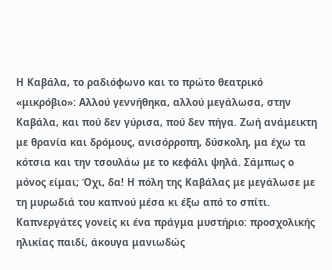Η Καβάλα, το ραδιόφωνο και το πρώτο θεατρικό «μικρόβιο»: Αλλού γεννήθηκα, αλλού μεγάλωσα, στην Καβάλα, και πού δεν γύρισα, πού δεν πήγα. Ζωή ανάμεικτη με θρανία και δρόμους, ανισόρροπη, δύσκολη, μα έχω τα κότσια και την τσουλάω με το κεφάλι ψηλά. Σάμπως ο μόνος είμαι; Όχι, δα! Η πόλη της Καβάλας με μεγάλωσε με τη μυρωδιά του καπνού μέσα κι έξω από το σπίτι. Καπνεργάτες γονείς κι ένα πράγμα μυστήριο: προσχολικής ηλικίας παιδί, άκουγα μανιωδώς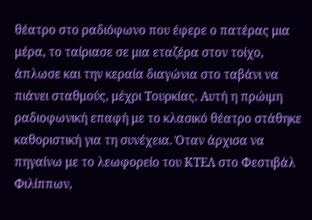θέατρο στο ραδιόφωνο που έφερε ο πατέρας μια μέρα, το ταίριασε σε μια εταζέρα στον τοίχο, άπλωσε και την κεραία διαγώνια στο ταβάνι να πιάνει σταθμούς, μέχρι Τουρκίας. Αυτή η πρώιμη ραδιοφωνική επαφή με το κλασικό θέατρο στάθηκε καθοριστική για τη συνέχεια. Όταν άρχισα να πηγαίνω με το λεωφορείο του ΚΤΕΛ στο Φεστιβάλ Φιλίππων,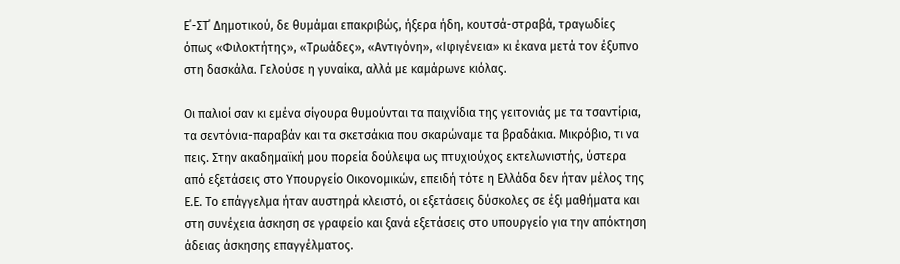Ε΄-ΣΤ΄ Δημοτικού, δε θυμάμαι επακριβώς, ήξερα ήδη, κουτσά-στραβά, τραγωδίες όπως «Φιλοκτήτης», «Τρωάδες», «Αντιγόνη», «Ιφιγένεια» κι έκανα μετά τον έξυπνο στη δασκάλα. Γελούσε η γυναίκα, αλλά με καμάρωνε κιόλας.

Οι παλιοί σαν κι εμένα σίγουρα θυμούνται τα παιχνίδια της γειτονιάς με τα τσαντίρια, τα σεντόνια-παραβάν και τα σκετσάκια που σκαρώναμε τα βραδάκια. Μικρόβιο, τι να πεις. Στην ακαδημαϊκή μου πορεία δούλεψα ως πτυχιούχος εκτελωνιστής, ύστερα από εξετάσεις στο Υπουργείο Οικονομικών, επειδή τότε η Ελλάδα δεν ήταν μέλος της Ε.Ε. Το επάγγελμα ήταν αυστηρά κλειστό, οι εξετάσεις δύσκολες σε έξι μαθήματα και στη συνέχεια άσκηση σε γραφείο και ξανά εξετάσεις στο υπουργείο για την απόκτηση άδειας άσκησης επαγγέλματος.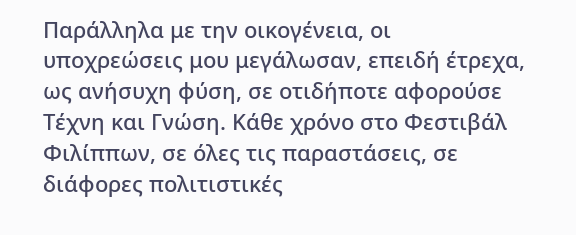Παράλληλα με την οικογένεια, οι υποχρεώσεις μου μεγάλωσαν, επειδή έτρεχα, ως ανήσυχη φύση, σε οτιδήποτε αφορούσε Τέχνη και Γνώση. Κάθε χρόνο στο Φεστιβάλ Φιλίππων, σε όλες τις παραστάσεις, σε διάφορες πολιτιστικές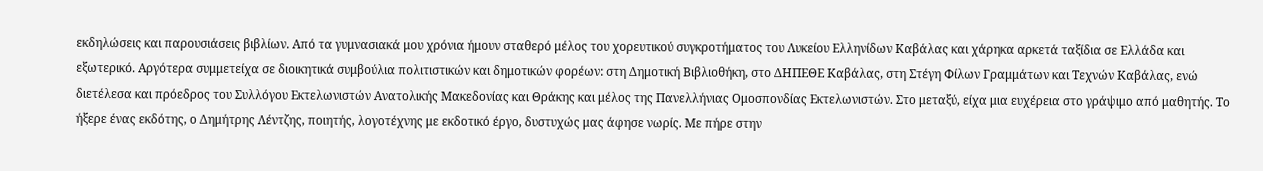εκδηλώσεις και παρουσιάσεις βιβλίων. Από τα γυμνασιακά μου χρόνια ήμουν σταθερό μέλος του χορευτικού συγκροτήματος του Λυκείου Ελληνίδων Καβάλας και χάρηκα αρκετά ταξίδια σε Ελλάδα και εξωτερικό. Αργότερα συμμετείχα σε διοικητικά συμβούλια πολιτιστικών και δημοτικών φορέων: στη Δημοτική Βιβλιοθήκη, στο ΔΗΠΕΘΕ Καβάλας, στη Στέγη Φίλων Γραμμάτων και Τεχνών Καβάλας, ενώ διετέλεσα και πρόεδρος του Συλλόγου Εκτελωνιστών Ανατολικής Μακεδονίας και Θράκης και μέλος της Πανελλήνιας Ομοσπονδίας Εκτελωνιστών. Στο μεταξύ, είχα μια ευχέρεια στο γράψιμο από μαθητής. Το ήξερε ένας εκδότης, ο Δημήτρης Λέντζης, ποιητής, λογοτέχνης με εκδοτικό έργο, δυστυχώς μας άφησε νωρίς. Με πήρε στην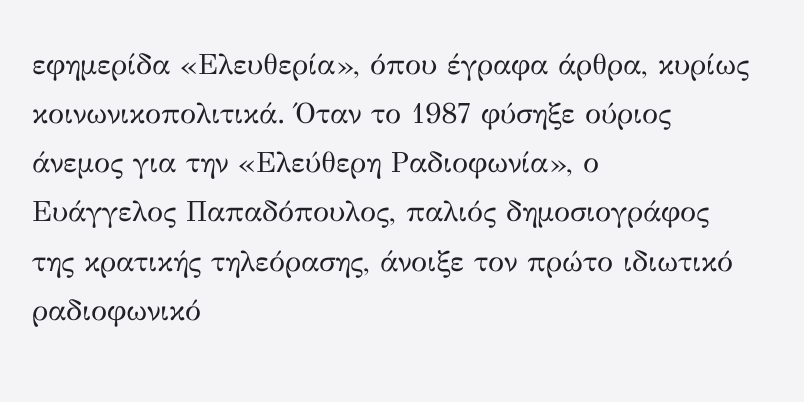εφημερίδα «Ελευθερία», όπου έγραφα άρθρα, κυρίως κοινωνικοπολιτικά. Όταν το 1987 φύσηξε ούριος άνεμος για την «Ελεύθερη Ραδιοφωνία», ο Ευάγγελος Παπαδόπουλος, παλιός δημοσιογράφος της κρατικής τηλεόρασης, άνοιξε τον πρώτο ιδιωτικό ραδιοφωνικό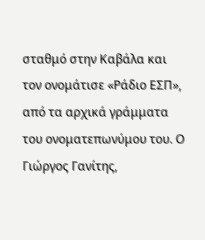σταθμό στην Καβάλα και τον ονομάτισε «Ράδιο ΕΣΠ», από τα αρχικά γράμματα του ονοματεπωνύμου του. Ο Γιώργος Γανίτης,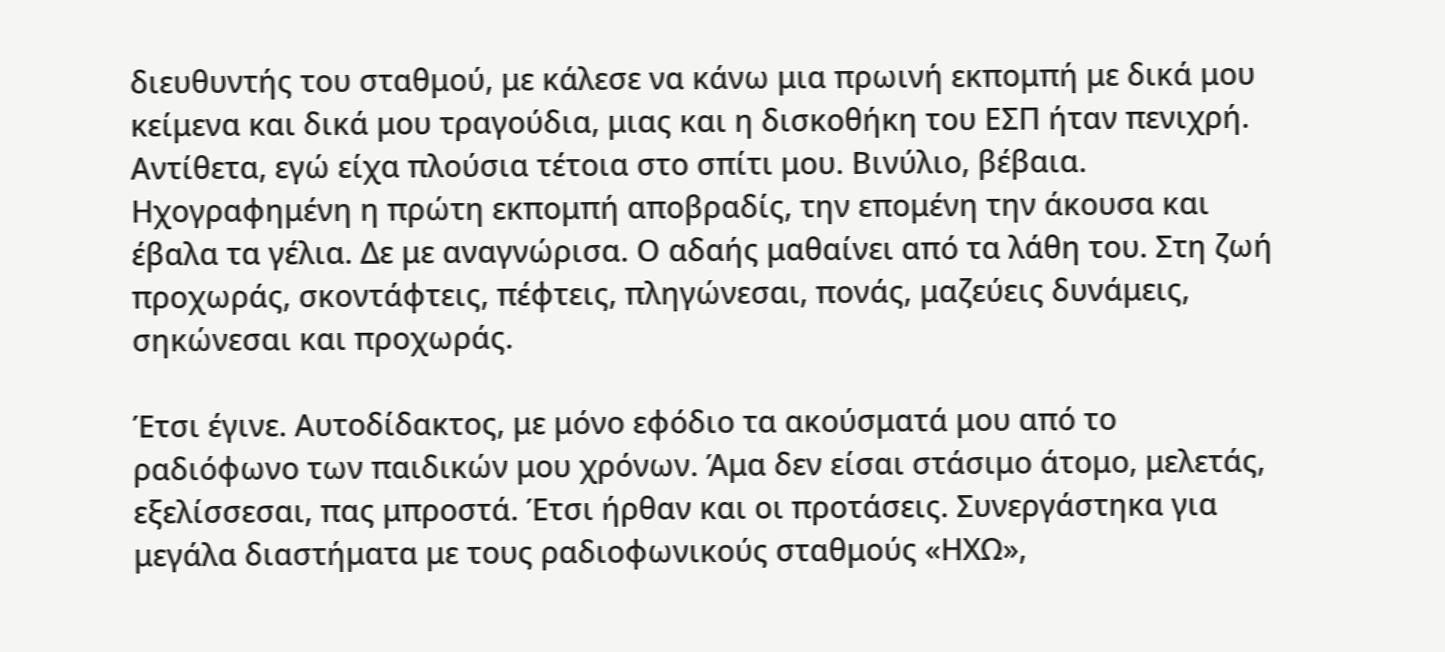διευθυντής του σταθμού, με κάλεσε να κάνω μια πρωινή εκπομπή με δικά μου κείμενα και δικά μου τραγούδια, μιας και η δισκοθήκη του ΕΣΠ ήταν πενιχρή. Αντίθετα, εγώ είχα πλούσια τέτοια στο σπίτι μου. Βινύλιο, βέβαια. Ηχογραφημένη η πρώτη εκπομπή αποβραδίς, την επομένη την άκουσα και έβαλα τα γέλια. Δε με αναγνώρισα. Ο αδαής μαθαίνει από τα λάθη του. Στη ζωή προχωράς, σκοντάφτεις, πέφτεις, πληγώνεσαι, πονάς, μαζεύεις δυνάμεις, σηκώνεσαι και προχωράς.

Έτσι έγινε. Αυτοδίδακτος, με μόνο εφόδιο τα ακούσματά μου από το ραδιόφωνο των παιδικών μου χρόνων. Άμα δεν είσαι στάσιμο άτομο, μελετάς, εξελίσσεσαι, πας μπροστά. Έτσι ήρθαν και οι προτάσεις. Συνεργάστηκα για μεγάλα διαστήματα με τους ραδιοφωνικούς σταθμούς «ΗΧΩ»,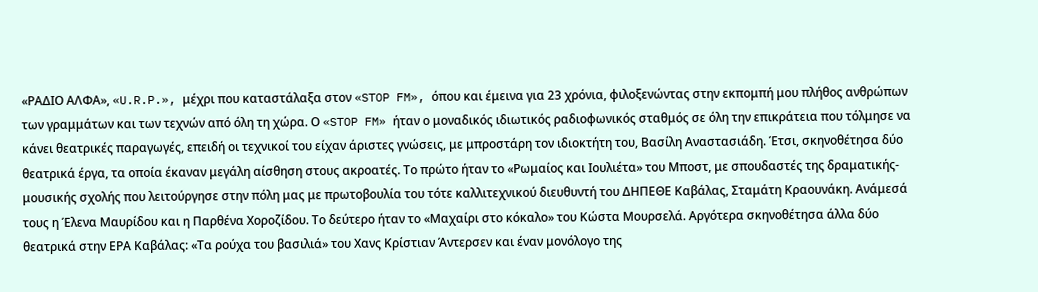«ΡΑΔΙΟ ΑΛΦΑ», «U.R.P.», μέχρι που καταστάλαξα στον «STOP FM», όπου και έμεινα για 23 χρόνια, φιλοξενώντας στην εκπομπή μου πλήθος ανθρώπων των γραμμάτων και των τεχνών από όλη τη χώρα. Ο «STOP FM» ήταν ο μοναδικός ιδιωτικός ραδιοφωνικός σταθμός σε όλη την επικράτεια που τόλμησε να κάνει θεατρικές παραγωγές, επειδή οι τεχνικοί του είχαν άριστες γνώσεις, με μπροστάρη τον ιδιοκτήτη του, Βασίλη Αναστασιάδη. Έτσι, σκηνοθέτησα δύο θεατρικά έργα, τα οποία έκαναν μεγάλη αίσθηση στους ακροατές. Το πρώτο ήταν το «Ρωμαίος και Ιουλιέτα» του Μποστ, με σπουδαστές της δραματικής-μουσικής σχολής που λειτούργησε στην πόλη μας με πρωτοβουλία του τότε καλλιτεχνικού διευθυντή του ΔΗΠΕΘΕ Καβάλας, Σταμάτη Κραουνάκη. Ανάμεσά τους η Έλενα Μαυρίδου και η Παρθένα Χοροζίδου. Το δεύτερο ήταν το «Μαχαίρι στο κόκαλο» του Κώστα Μουρσελά. Αργότερα σκηνοθέτησα άλλα δύο θεατρικά στην ΕΡΑ Καβάλας: «Τα ρούχα του βασιλιά» του Χανς Κρίστιαν Άντερσεν και έναν μονόλογο της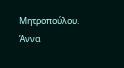Μητροπούλου. Άννα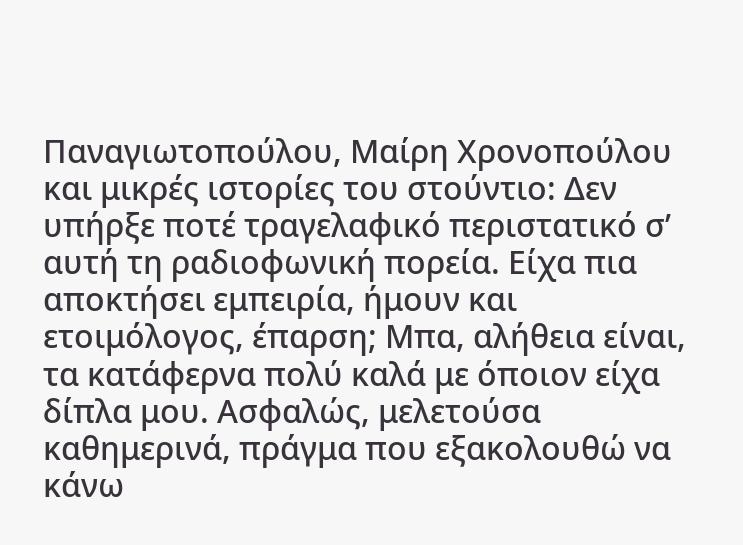Παναγιωτοπούλου, Μαίρη Χρονοπούλου και μικρές ιστορίες του στούντιο: Δεν υπήρξε ποτέ τραγελαφικό περιστατικό σ’ αυτή τη ραδιοφωνική πορεία. Είχα πια αποκτήσει εμπειρία, ήμουν και ετοιμόλογος, έπαρση; Μπα, αλήθεια είναι, τα κατάφερνα πολύ καλά με όποιον είχα δίπλα μου. Ασφαλώς, μελετούσα καθημερινά, πράγμα που εξακολουθώ να κάνω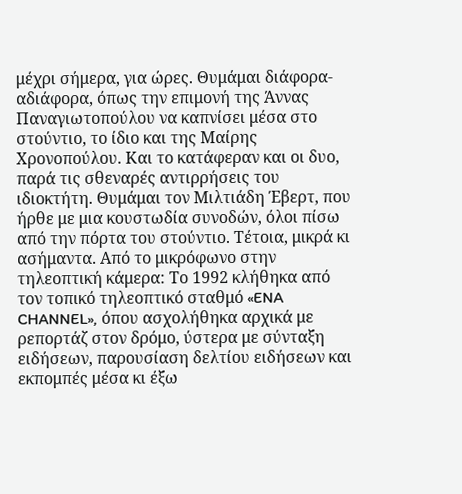μέχρι σήμερα, για ώρες. Θυμάμαι διάφορα-αδιάφορα, όπως την επιμονή της Άννας Παναγιωτοπούλου να καπνίσει μέσα στο στούντιο, το ίδιο και της Μαίρης Χρονοπούλου. Και το κατάφεραν και οι δυο, παρά τις σθεναρές αντιρρήσεις του ιδιοκτήτη. Θυμάμαι τον Μιλτιάδη Έβερτ, που ήρθε με μια κουστωδία συνοδών, όλοι πίσω από την πόρτα του στούντιο. Τέτοια, μικρά κι ασήμαντα. Από το μικρόφωνο στην τηλεοπτική κάμερα: Το 1992 κλήθηκα από τον τοπικό τηλεοπτικό σταθμό «ENA CHANNEL», όπου ασχολήθηκα αρχικά με ρεπορτάζ στον δρόμο, ύστερα με σύνταξη ειδήσεων, παρουσίαση δελτίου ειδήσεων και εκπομπές μέσα κι έξω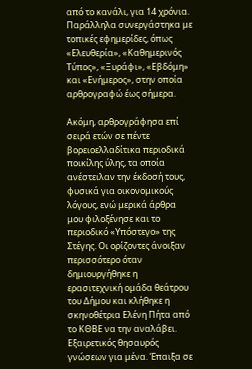από το κανάλι, για 14 χρόνια. Παράλληλα συνεργάστηκα με τοπικές εφημερίδες, όπως «Ελευθερία», «Καθημερινός Τύπος», «Ξυράφι», «Εβδόμη» και «Ενήμερος», στην οποία αρθρογραφώ έως σήμερα.

Ακόμη, αρθρογράφησα επί σειρά ετών σε πέντε βορειοελλαδίτικα περιοδικά ποικίλης ύλης, τα οποία ανέστειλαν την έκδοσή τους, φυσικά για οικονομικούς λόγους, ενώ μερικά άρθρα μου φιλοξένησε και το περιοδικό «Υπόστεγο» της Στέγης. Οι ορίζοντες άνοιξαν περισσότερο όταν δημιουργήθηκε η ερασιτεχνική ομάδα θεάτρου του Δήμου και κλήθηκε η σκηνοθέτρια Ελένη Πήτα από το ΚΘΒΕ να την αναλάβει. Εξαιρετικός θησαυρός γνώσεων για μένα. Έπαιξα σε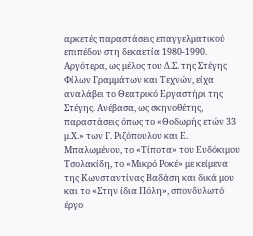αρκετές παραστάσεις επαγγελματικού επιπέδου στη δεκαετία 1980-1990. Αργότερα, ως μέλος του Δ.Σ. της Στέγης Φίλων Γραμμάτων και Τεχνών, είχα αναλάβει το Θεατρικό Εργαστήρι της Στέγης. Ανέβασα, ως σκηνοθέτης, παραστάσεις όπως το «Θοδωρής ετών 33 μ.Χ.» των Γ. Ριζόπουλου και Ε. Μπαλωμένου, το «Τίποτα» του Ευδόκιμου Τσολακίδη, το «Μικρό Ροκέ» με κείμενα της Κωνσταντίνας Βαδάση και δικά μου και το «Στην ίδια Πόλη», σπονδυλωτό έργο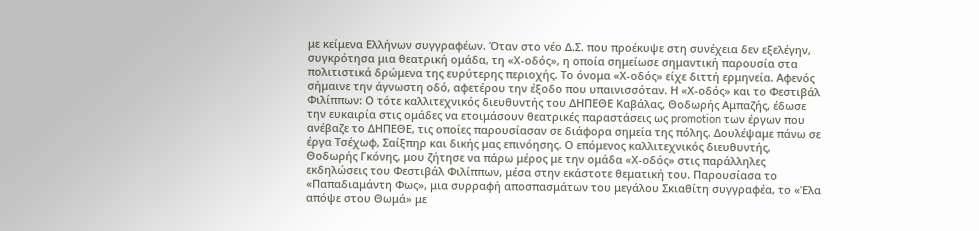με κείμενα Ελλήνων συγγραφέων. Όταν στο νέο Δ.Σ. που προέκυψε στη συνέχεια δεν εξελέγην, συγκρότησα μια θεατρική ομάδα, τη «Χ-οδός», η οποία σημείωσε σημαντική παρουσία στα πολιτιστικά δρώμενα της ευρύτερης περιοχής. Το όνομα «Χ-οδός» είχε διττή ερμηνεία. Αφενός σήμαινε την άγνωστη οδό, αφετέρου την έξοδο που υπαινισσόταν. Η «Χ-οδός» και το Φεστιβάλ Φιλίππων: Ο τότε καλλιτεχνικός διευθυντής του ΔΗΠΕΘΕ Καβάλας, Θοδωρής Αμπαζής, έδωσε την ευκαιρία στις ομάδες να ετοιμάσουν θεατρικές παραστάσεις ως promotion των έργων που ανέβαζε το ΔΗΠΕΘΕ, τις οποίες παρουσίασαν σε διάφορα σημεία της πόλης. Δουλέψαμε πάνω σε έργα Τσέχωφ, Σαίξπηρ και δικής μας επινόησης. Ο επόμενος καλλιτεχνικός διευθυντής, Θοδωρής Γκόνης, μου ζήτησε να πάρω μέρος με την ομάδα «Χ-οδός» στις παράλληλες εκδηλώσεις του Φεστιβάλ Φιλίππων, μέσα στην εκάστοτε θεματική του. Παρουσίασα το «Παπαδιαμάντη Φως», μια συρραφή αποσπασμάτων του μεγάλου Σκιαθίτη συγγραφέα, το «Έλα απόψε στου Θωμά» με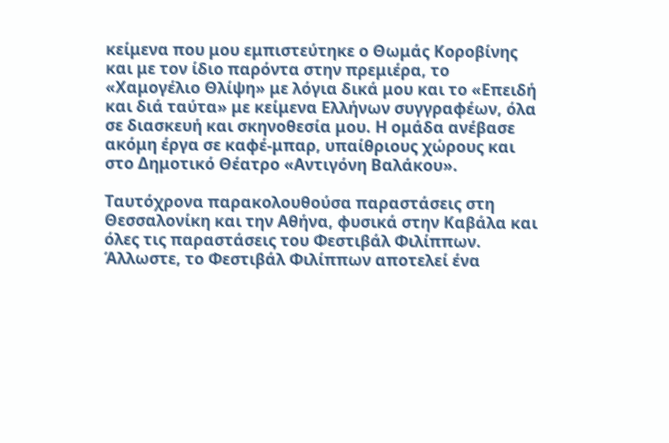κείμενα που μου εμπιστεύτηκε ο Θωμάς Κοροβίνης και με τον ίδιο παρόντα στην πρεμιέρα, το «Χαμογέλιο Θλίψη» με λόγια δικά μου και το «Επειδή και διά ταύτα» με κείμενα Ελλήνων συγγραφέων, όλα σε διασκευή και σκηνοθεσία μου. Η ομάδα ανέβασε ακόμη έργα σε καφέ-μπαρ, υπαίθριους χώρους και στο Δημοτικό Θέατρο «Αντιγόνη Βαλάκου».

Ταυτόχρονα παρακολουθούσα παραστάσεις στη Θεσσαλονίκη και την Αθήνα, φυσικά στην Καβάλα και όλες τις παραστάσεις του Φεστιβάλ Φιλίππων. Άλλωστε, το Φεστιβάλ Φιλίππων αποτελεί ένα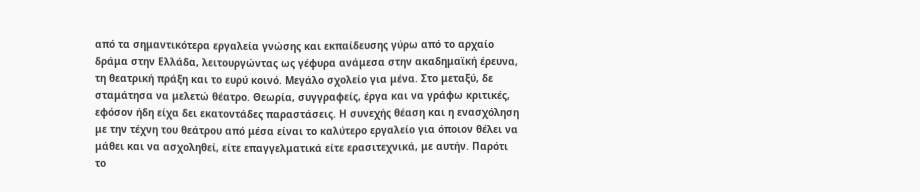από τα σημαντικότερα εργαλεία γνώσης και εκπαίδευσης γύρω από το αρχαίο δράμα στην Ελλάδα, λειτουργώντας ως γέφυρα ανάμεσα στην ακαδημαϊκή έρευνα, τη θεατρική πράξη και το ευρύ κοινό. Μεγάλο σχολείο για μένα. Στο μεταξύ, δε σταμάτησα να μελετώ θέατρο. Θεωρία, συγγραφείς, έργα και να γράφω κριτικές, εφόσον ήδη είχα δει εκατοντάδες παραστάσεις. Η συνεχής θέαση και η ενασχόληση με την τέχνη του θεάτρου από μέσα είναι το καλύτερο εργαλείο για όποιον θέλει να μάθει και να ασχοληθεί, είτε επαγγελματικά είτε ερασιτεχνικά, με αυτήν. Παρότι το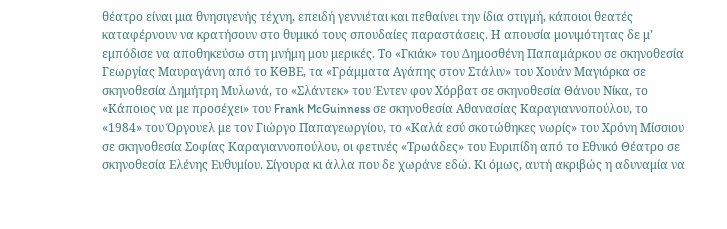θέατρο είναι μια θνησιγενής τέχνη, επειδή γεννιέται και πεθαίνει την ίδια στιγμή, κάποιοι θεατές καταφέρνουν να κρατήσουν στο θυμικό τους σπουδαίες παραστάσεις. Η απουσία μονιμότητας δε μ’ εμπόδισε να αποθηκεύσω στη μνήμη μου μερικές. Το «Γκιάκ» του Δημοσθένη Παπαμάρκου σε σκηνοθεσία Γεωργίας Μαυραγάνη από το ΚΘΒΕ, τα «Γράμματα Αγάπης στον Στάλιν» του Χουάν Μαγιόρκα σε σκηνοθεσία Δημήτρη Μυλωνά, το «Σλάντεκ» του Έντεν φον Χόρβατ σε σκηνοθεσία Θάνου Νίκα, το «Κάποιος να με προσέχει» του Frank McGuinness σε σκηνοθεσία Αθανασίας Καραγιαννοπούλου, το «1984» του Όργουελ με τον Γιώργο Παπαγεωργίου, το «Καλά εσύ σκοτώθηκες νωρίς» του Χρόνη Μίσσιου σε σκηνοθεσία Σοφίας Καραγιαννοπούλου, οι φετινές «Τρωάδες» του Ευριπίδη από το Εθνικό Θέατρο σε σκηνοθεσία Ελένης Ευθυμίου. Σίγουρα κι άλλα που δε χωράνε εδώ. Κι όμως, αυτή ακριβώς η αδυναμία να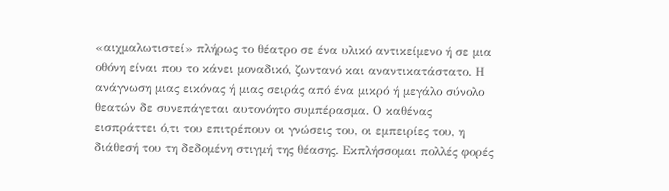«αιχμαλωτιστεί» πλήρως το θέατρο σε ένα υλικό αντικείμενο ή σε μια οθόνη είναι που το κάνει μοναδικό, ζωντανό και αναντικατάστατο. Η ανάγνωση μιας εικόνας ή μιας σειράς από ένα μικρό ή μεγάλο σύνολο θεατών δε συνεπάγεται αυτονόητο συμπέρασμα. Ο καθένας εισπράττει ό,τι του επιτρέπουν οι γνώσεις του, οι εμπειρίες του, η διάθεσή του τη δεδομένη στιγμή της θέασης. Εκπλήσσομαι πολλές φορές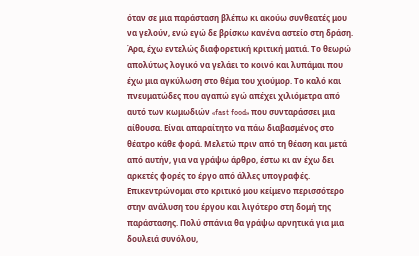όταν σε μια παράσταση βλέπω κι ακούω συνθεατές μου να γελούν, ενώ εγώ δε βρίσκω κανένα αστείο στη δράση. Άρα, έχω εντελώς διαφορετική κριτική ματιά. Το θεωρώ απολύτως λογικό να γελάει το κοινό και λυπάμαι που έχω μια αγκύλωση στο θέμα του χιούμορ. Το καλό και πνευματώδες που αγαπώ εγώ απέχει χιλιόμετρα από αυτό των κωμωδιών «fast food» που συνταράσσει μια αίθουσα. Είναι απαραίτητο να πάω διαβασμένος στο θέατρο κάθε φορά. Μελετώ πριν από τη θέαση και μετά από αυτήν, για να γράψω άρθρο, έστω κι αν έχω δει αρκετές φορές το έργο από άλλες υπογραφές. Επικεντρώνομαι στο κριτικό μου κείμενο περισσότερο στην ανάλυση του έργου και λιγότερο στη δομή της παράστασης. Πολύ σπάνια θα γράψω αρνητικά για μια δουλειά συνόλου,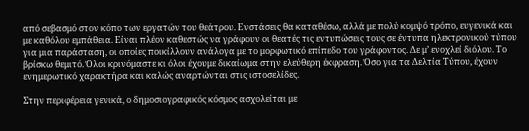από σεβασμό στον κόπο των εργατών του θεάτρου. Ενστάσεις θα καταθέσω, αλλά με πολύ κομψό τρόπο, ευγενικά και με καθόλου εμπάθεια. Είναι πλέον καθεστώς να γράφουν οι θεατές τις εντυπώσεις τους σε έντυπα ηλεκτρονικού τύπου για μια παράσταση, οι οποίες ποικίλλουν ανάλογα με το μορφωτικό επίπεδο του γράφοντος. Δε μ’ ενοχλεί διόλου. Το βρίσκω θεμιτό. Όλοι κρινόμαστε κι όλοι έχουμε δικαίωμα στην ελεύθερη έκφραση. Όσο για τα Δελτία Τύπου, έχουν ενημερωτικό χαρακτήρα και καλώς αναρτώνται στις ιστοσελίδες.

Στην περιφέρεια γενικά, ο δημοσιογραφικός κόσμος ασχολείται με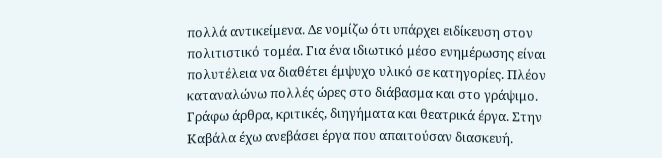πολλά αντικείμενα. Δε νομίζω ότι υπάρχει ειδίκευση στον πολιτιστικό τομέα. Για ένα ιδιωτικό μέσο ενημέρωσης είναι πολυτέλεια να διαθέτει έμψυχο υλικό σε κατηγορίες. Πλέον καταναλώνω πολλές ώρες στο διάβασμα και στο γράψιμο. Γράφω άρθρα, κριτικές, διηγήματα και θεατρικά έργα. Στην Καβάλα έχω ανεβάσει έργα που απαιτούσαν διασκευή.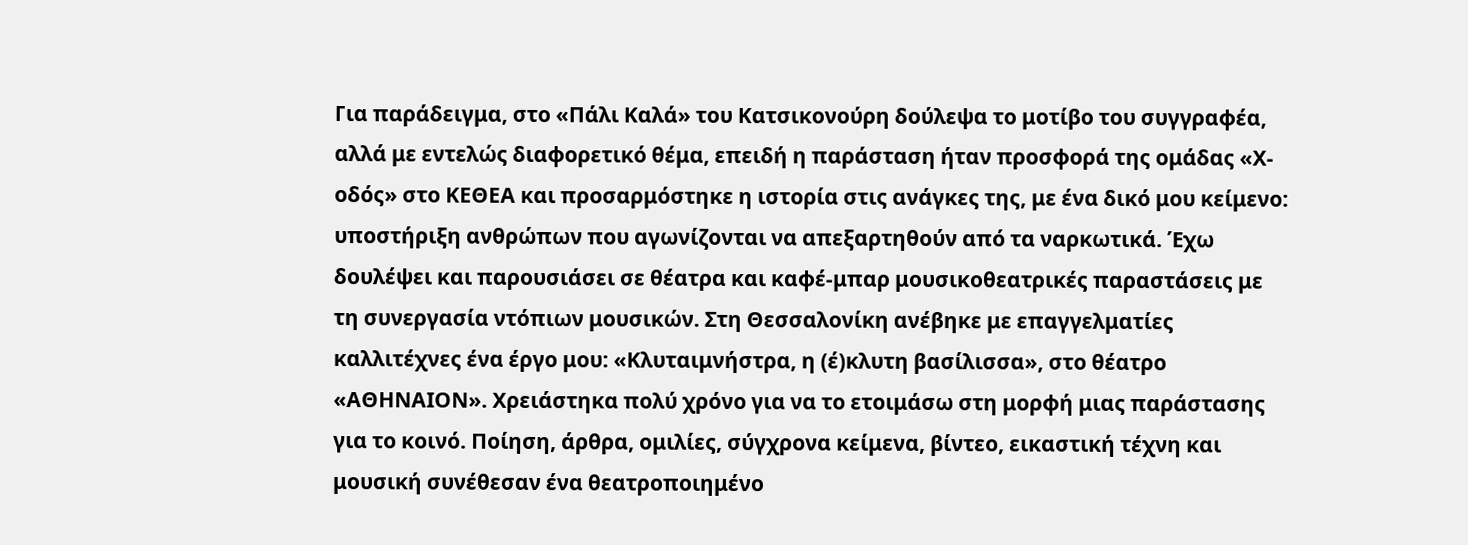Για παράδειγμα, στο «Πάλι Καλά» του Κατσικονούρη δούλεψα το μοτίβο του συγγραφέα, αλλά με εντελώς διαφορετικό θέμα, επειδή η παράσταση ήταν προσφορά της ομάδας «Χ-οδός» στο ΚΕΘΕΑ και προσαρμόστηκε η ιστορία στις ανάγκες της, με ένα δικό μου κείμενο: υποστήριξη ανθρώπων που αγωνίζονται να απεξαρτηθούν από τα ναρκωτικά. Έχω δουλέψει και παρουσιάσει σε θέατρα και καφέ-μπαρ μουσικοθεατρικές παραστάσεις με τη συνεργασία ντόπιων μουσικών. Στη Θεσσαλονίκη ανέβηκε με επαγγελματίες καλλιτέχνες ένα έργο μου: «Κλυταιμνήστρα, η (έ)κλυτη βασίλισσα», στο θέατρο «ΑΘΗΝΑΙΟΝ». Χρειάστηκα πολύ χρόνο για να το ετοιμάσω στη μορφή μιας παράστασης για το κοινό. Ποίηση, άρθρα, ομιλίες, σύγχρονα κείμενα, βίντεο, εικαστική τέχνη και μουσική συνέθεσαν ένα θεατροποιημένο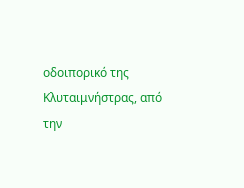οδοιπορικό της Κλυταιμνήστρας, από την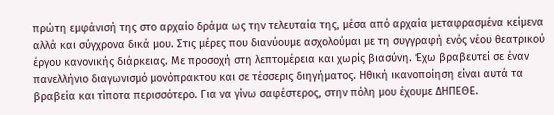πρώτη εμφάνισή της στο αρχαίο δράμα ως την τελευταία της, μέσα από αρχαία μεταφρασμένα κείμενα αλλά και σύγχρονα δικά μου. Στις μέρες που διανύουμε ασχολούμαι με τη συγγραφή ενός νέου θεατρικού έργου κανονικής διάρκειας. Με προσοχή στη λεπτομέρεια και χωρίς βιασύνη. Έχω βραβευτεί σε έναν πανελλήνιο διαγωνισμό μονόπρακτου και σε τέσσερις διηγήματος. Ηθική ικανοποίηση είναι αυτά τα βραβεία και τίποτα περισσότερο. Για να γίνω σαφέστερος, στην πόλη μου έχουμε ΔΗΠΕΘΕ.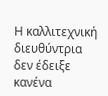Η καλλιτεχνική διευθύντρια δεν έδειξε κανένα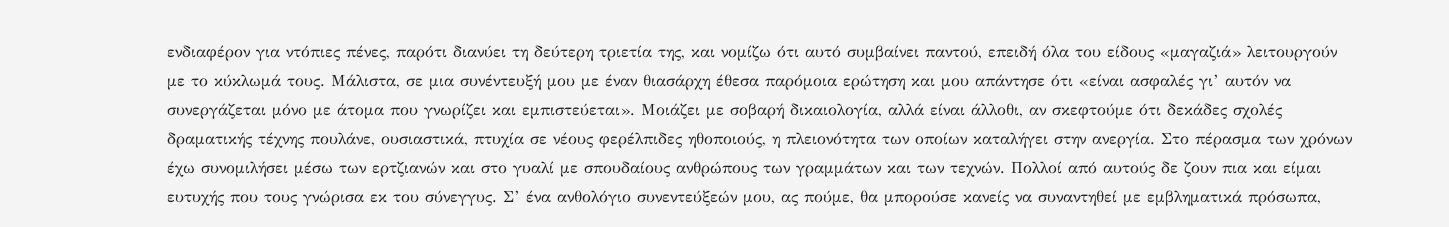ενδιαφέρον για ντόπιες πένες, παρότι διανύει τη δεύτερη τριετία της, και νομίζω ότι αυτό συμβαίνει παντού, επειδή όλα του είδους «μαγαζιά» λειτουργούν με το κύκλωμά τους. Μάλιστα, σε μια συνέντευξή μου με έναν θιασάρχη έθεσα παρόμοια ερώτηση και μου απάντησε ότι «είναι ασφαλές γι’ αυτόν να συνεργάζεται μόνο με άτομα που γνωρίζει και εμπιστεύεται». Μοιάζει με σοβαρή δικαιολογία, αλλά είναι άλλοθι, αν σκεφτούμε ότι δεκάδες σχολές δραματικής τέχνης πουλάνε, ουσιαστικά, πτυχία σε νέους φερέλπιδες ηθοποιούς, η πλειονότητα των οποίων καταλήγει στην ανεργία. Στο πέρασμα των χρόνων έχω συνομιλήσει μέσω των ερτζιανών και στο γυαλί με σπουδαίους ανθρώπους των γραμμάτων και των τεχνών. Πολλοί από αυτούς δε ζουν πια και είμαι ευτυχής που τους γνώρισα εκ του σύνεγγυς. Σ’ ένα ανθολόγιο συνεντεύξεών μου, ας πούμε, θα μπορούσε κανείς να συναντηθεί με εμβληματικά πρόσωπα,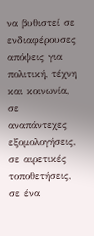να βυθιστεί σε ενδιαφέρουσες απόψεις για πολιτική, τέχνη και κοινωνία, σε αναπάντεχες εξομολογήσεις, σε αιρετικές τοποθετήσεις, σε ένα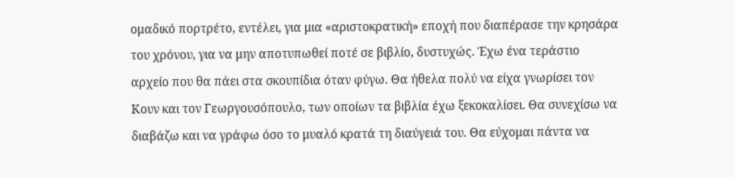ομαδικό πορτρέτο, εντέλει, για μια «αριστοκρατική» εποχή που διαπέρασε την κρησάρα του χρόνου, για να μην αποτυπωθεί ποτέ σε βιβλίο, δυστυχώς. Έχω ένα τεράστιο αρχείο που θα πάει στα σκουπίδια όταν φύγω. Θα ήθελα πολύ να είχα γνωρίσει τον Κουν και τον Γεωργουσόπουλο, των οποίων τα βιβλία έχω ξεκοκαλίσει. Θα συνεχίσω να διαβάζω και να γράφω όσο το μυαλό κρατά τη διαύγειά του. Θα εύχομαι πάντα να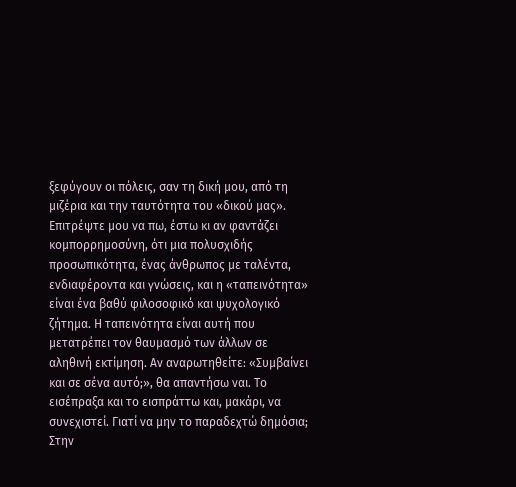ξεφύγουν οι πόλεις, σαν τη δική μου, από τη μιζέρια και την ταυτότητα του «δικού μας». Επιτρέψτε μου να πω, έστω κι αν φαντάζει κομπορρημοσύνη, ότι μια πολυσχιδής προσωπικότητα, ένας άνθρωπος με ταλέντα, ενδιαφέροντα και γνώσεις, και η «ταπεινότητα» είναι ένα βαθύ φιλοσοφικό και ψυχολογικό ζήτημα. Η ταπεινότητα είναι αυτή που μετατρέπει τον θαυμασμό των άλλων σε αληθινή εκτίμηση. Αν αναρωτηθείτε: «Συμβαίνει και σε σένα αυτό;», θα απαντήσω ναι. Το εισέπραξα και το εισπράττω και, μακάρι, να συνεχιστεί. Γιατί να μην το παραδεχτώ δημόσια; Στην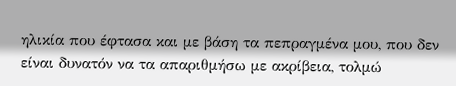ηλικία που έφτασα και με βάση τα πεπραγμένα μου, που δεν είναι δυνατόν να τα απαριθμήσω με ακρίβεια, τολμώ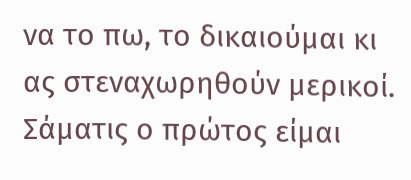να το πω, το δικαιούμαι κι ας στεναχωρηθούν μερικοί. Σάματις ο πρώτος είμαι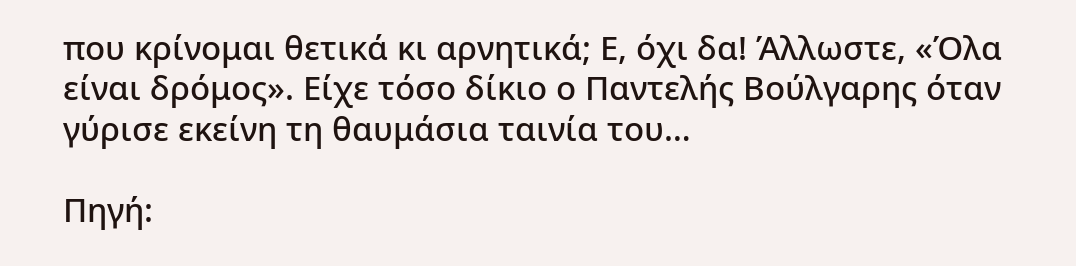που κρίνομαι θετικά κι αρνητικά; Ε, όχι δα! Άλλωστε, «Όλα είναι δρόμος». Είχε τόσο δίκιο ο Παντελής Βούλγαρης όταν γύρισε εκείνη τη θαυμάσια ταινία του…

Πηγή: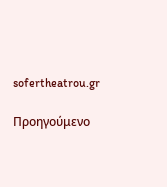sofertheatrou.gr

Προηγούμενο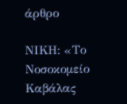άρθρο

ΝΙΚΗ: «Το Νοσοκομείο Καβάλας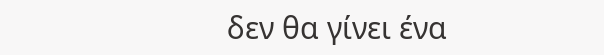δεν θα γίνει ένα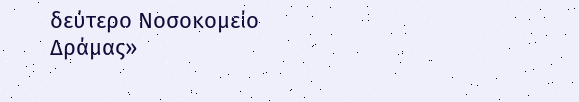δεύτερο Νοσοκομείο Δράμας»